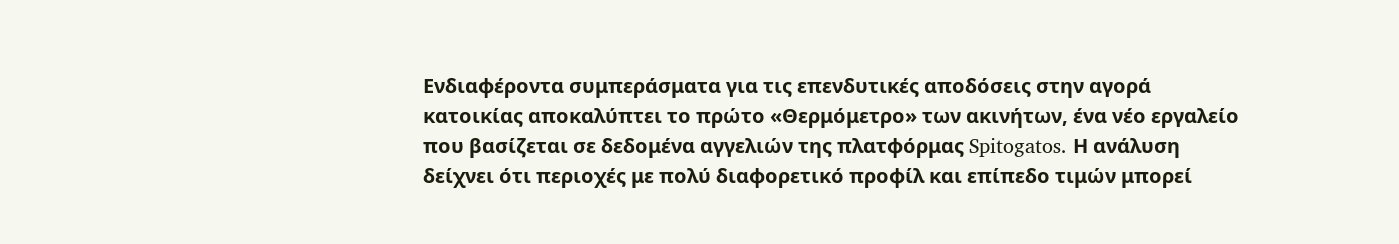Ενδιαφέροντα συμπεράσματα για τις επενδυτικές αποδόσεις στην αγορά κατοικίας αποκαλύπτει το πρώτο «Θερμόμετρο» των ακινήτων, ένα νέο εργαλείο που βασίζεται σε δεδομένα αγγελιών της πλατφόρμας Spitogatos. Η ανάλυση δείχνει ότι περιοχές με πολύ διαφορετικό προφίλ και επίπεδο τιμών μπορεί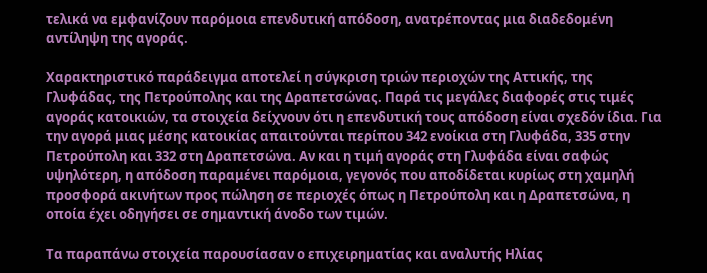τελικά να εμφανίζουν παρόμοια επενδυτική απόδοση, ανατρέποντας μια διαδεδομένη αντίληψη της αγοράς.

Χαρακτηριστικό παράδειγμα αποτελεί η σύγκριση τριών περιοχών της Αττικής, της Γλυφάδας, της Πετρούπολης και της Δραπετσώνας. Παρά τις μεγάλες διαφορές στις τιμές αγοράς κατοικιών, τα στοιχεία δείχνουν ότι η επενδυτική τους απόδοση είναι σχεδόν ίδια. Για την αγορά μιας μέσης κατοικίας απαιτούνται περίπου 342 ενοίκια στη Γλυφάδα, 335 στην Πετρούπολη και 332 στη Δραπετσώνα. Αν και η τιμή αγοράς στη Γλυφάδα είναι σαφώς υψηλότερη, η απόδοση παραμένει παρόμοια, γεγονός που αποδίδεται κυρίως στη χαμηλή προσφορά ακινήτων προς πώληση σε περιοχές όπως η Πετρούπολη και η Δραπετσώνα, η οποία έχει οδηγήσει σε σημαντική άνοδο των τιμών.

Τα παραπάνω στοιχεία παρουσίασαν ο επιχειρηματίας και αναλυτής Ηλίας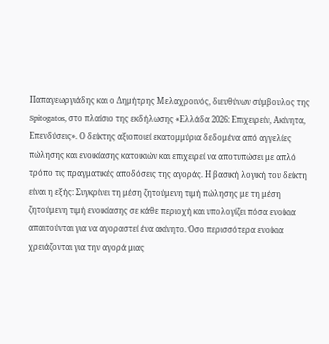Παπαγεωργιάδης και ο Δημήτρης Μελαχροινός, διευθύνων σύμβουλος της Spitogatos, στο πλαίσιο της εκδήλωσης «Ελλάδα 2026: Επιχειρείν, Ακίνητα, Επενδύσεις». Ο δείκτης αξιοποιεί εκατομμύρια δεδομένα από αγγελίες πώλησης και ενοικίασης κατοικιών και επιχειρεί να αποτυπώσει με απλό τρόπο τις πραγματικές αποδόσεις της αγοράς. Η βασική λογική του δείκτη είναι η εξής: Συγκρίνει τη μέση ζητούμενη τιμή πώλησης με τη μέση ζητούμενη τιμή ενοικίασης σε κάθε περιοχή και υπολογίζει πόσα ενοίκια απαιτούνται για να αγοραστεί ένα ακίνητο. Όσο περισσότερα ενοίκια χρειάζονται για την αγορά μιας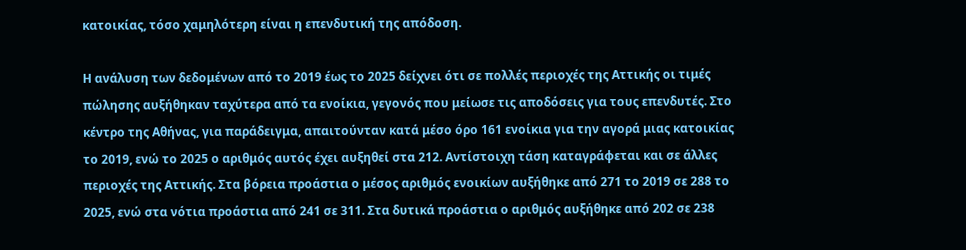κατοικίας, τόσο χαμηλότερη είναι η επενδυτική της απόδοση.

Η ανάλυση των δεδομένων από το 2019 έως το 2025 δείχνει ότι σε πολλές περιοχές της Αττικής οι τιμές πώλησης αυξήθηκαν ταχύτερα από τα ενοίκια, γεγονός που μείωσε τις αποδόσεις για τους επενδυτές. Στο κέντρο της Αθήνας, για παράδειγμα, απαιτούνταν κατά μέσο όρο 161 ενοίκια για την αγορά μιας κατοικίας το 2019, ενώ το 2025 ο αριθμός αυτός έχει αυξηθεί στα 212. Αντίστοιχη τάση καταγράφεται και σε άλλες περιοχές της Αττικής. Στα βόρεια προάστια ο μέσος αριθμός ενοικίων αυξήθηκε από 271 το 2019 σε 288 το 2025, ενώ στα νότια προάστια από 241 σε 311. Στα δυτικά προάστια ο αριθμός αυξήθηκε από 202 σε 238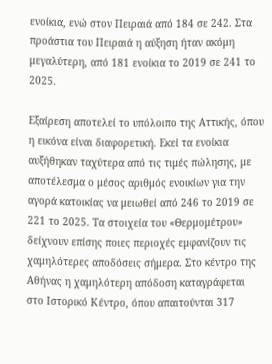ενοίκια, ενώ στον Πειραιά από 184 σε 242. Στα προάστια του Πειραιά η αύξηση ήταν ακόμη μεγαλύτερη, από 181 ενοίκια το 2019 σε 241 το 2025.

Εξαίρεση αποτελεί το υπόλοιπο της Αττικής, όπου η εικόνα είναι διαφορετική. Εκεί τα ενοίκια αυξήθηκαν ταχύτερα από τις τιμές πώλησης, με αποτέλεσμα ο μέσος αριθμός ενοικίων για την αγορά κατοικίας να μειωθεί από 246 το 2019 σε 221 το 2025. Τα στοιχεία του «Θερμομέτρου» δείχνουν επίσης ποιες περιοχές εμφανίζουν τις χαμηλότερες αποδόσεις σήμερα. Στο κέντρο της Αθήνας η χαμηλότερη απόδοση καταγράφεται στο Ιστορικό Κέντρο, όπου απαιτούνται 317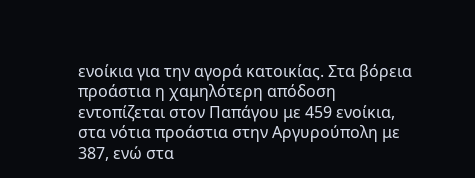ενοίκια για την αγορά κατοικίας. Στα βόρεια προάστια η χαμηλότερη απόδοση εντοπίζεται στον Παπάγου με 459 ενοίκια, στα νότια προάστια στην Αργυρούπολη με 387, ενώ στα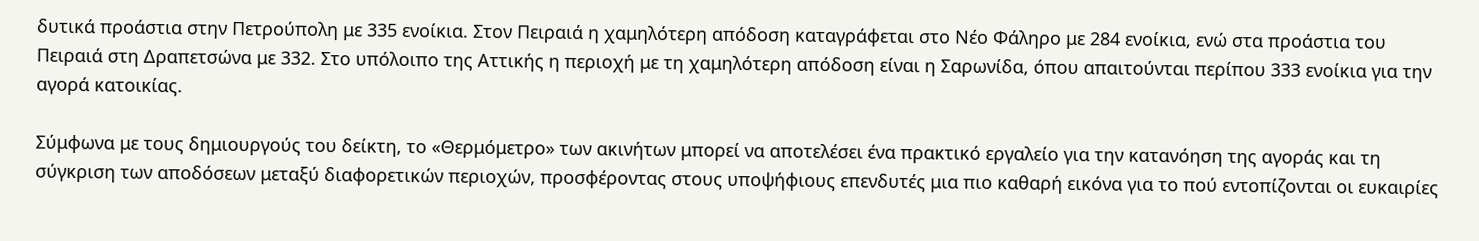δυτικά προάστια στην Πετρούπολη με 335 ενοίκια. Στον Πειραιά η χαμηλότερη απόδοση καταγράφεται στο Νέο Φάληρο με 284 ενοίκια, ενώ στα προάστια του Πειραιά στη Δραπετσώνα με 332. Στο υπόλοιπο της Αττικής η περιοχή με τη χαμηλότερη απόδοση είναι η Σαρωνίδα, όπου απαιτούνται περίπου 333 ενοίκια για την αγορά κατοικίας.

Σύμφωνα με τους δημιουργούς του δείκτη, το «Θερμόμετρο» των ακινήτων μπορεί να αποτελέσει ένα πρακτικό εργαλείο για την κατανόηση της αγοράς και τη σύγκριση των αποδόσεων μεταξύ διαφορετικών περιοχών, προσφέροντας στους υποψήφιους επενδυτές μια πιο καθαρή εικόνα για το πού εντοπίζονται οι ευκαιρίες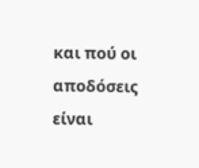και πού οι αποδόσεις είναι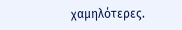χαμηλότερες.